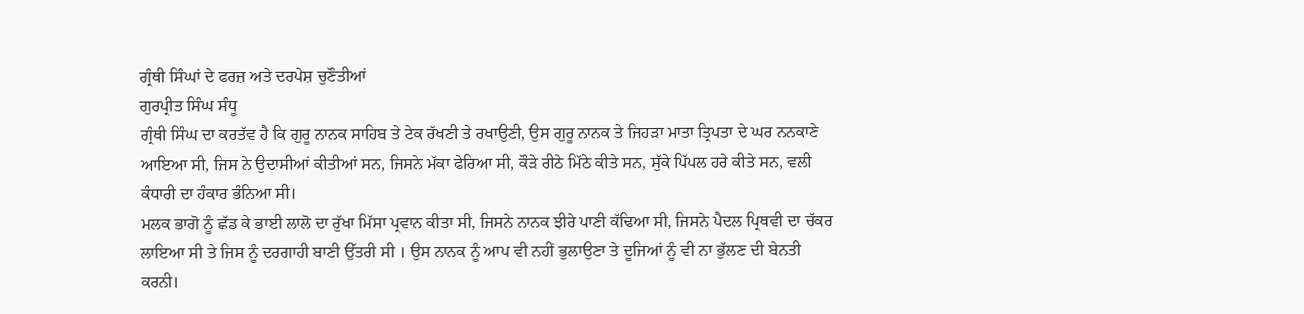ਗ੍ਰੰਥੀ ਸਿੰਘਾਂ ਦੇ ਫਰਜ਼ ਅਤੇ ਦਰਪੇਸ਼ ਚੁਣੌਤੀਆਂ
ਗੁਰਪ੍ਰੀਤ ਸਿੰਘ ਸੰਧੂ
ਗ੍ਰੰਥੀ ਸਿੰਘ ਦਾ ਕਰਤੱਵ ਹੈ ਕਿ ਗੁਰੂ ਨਾਨਕ ਸਾਹਿਬ ਤੇ ਟੇਕ ਰੱਖਣੀ ਤੇ ਰਖਾਉਣੀ, ਉਸ ਗੁਰੂ ਨਾਨਕ ਤੇ ਜਿਹੜਾ ਮਾਤਾ ਤ੍ਰਿਪਤਾ ਦੇ ਘਰ ਨਨਕਾਣੇ ਆਇਆ ਸੀ, ਜਿਸ ਨੇ ਉਦਾਸੀਆਂ ਕੀਤੀਆਂ ਸਨ, ਜਿਸਨੇ ਮੱਕਾ ਫੇਰਿਆ ਸੀ, ਕੌੜੇ ਰੀਠੇ ਮਿੱਠੇ ਕੀਤੇ ਸਨ, ਸੁੱਕੇ ਪਿੱਪਲ ਹਰੇ ਕੀਤੇ ਸਨ, ਵਲੀ ਕੰਧਾਰੀ ਦਾ ਹੰਕਾਰ ਭੰਨਿਆ ਸੀ।
ਮਲਕ ਭਾਗੋ ਨੂੰ ਛੱਡ ਕੇ ਭਾਈ ਲਾਲੋ ਦਾ ਰੁੱਖਾ ਮਿੱਸਾ ਪ੍ਰਵਾਨ ਕੀਤਾ ਸੀ, ਜਿਸਨੇ ਨਾਨਕ ਝੀਰੇ ਪਾਣੀ ਕੱਢਿਆ ਸੀ, ਜਿਸਨੇ ਪੈਦਲ ਪ੍ਰਿਥਵੀ ਦਾ ਚੱਕਰ ਲਾਇਆ ਸੀ ਤੇ ਜਿਸ ਨੂੰ ਦਰਗਾਹੀ ਬਾਣੀ ਉੱਤਰੀ ਸੀ । ਉਸ ਨਾਨਕ ਨੂੰ ਆਪ ਵੀ ਨਹੀਂ ਭੁਲਾਉਣਾ ਤੇ ਦੂਜਿਆਂ ਨੂੰ ਵੀ ਨਾ ਭੁੱਲਣ ਦੀ ਬੇਨਤੀ ਕਰਨੀ।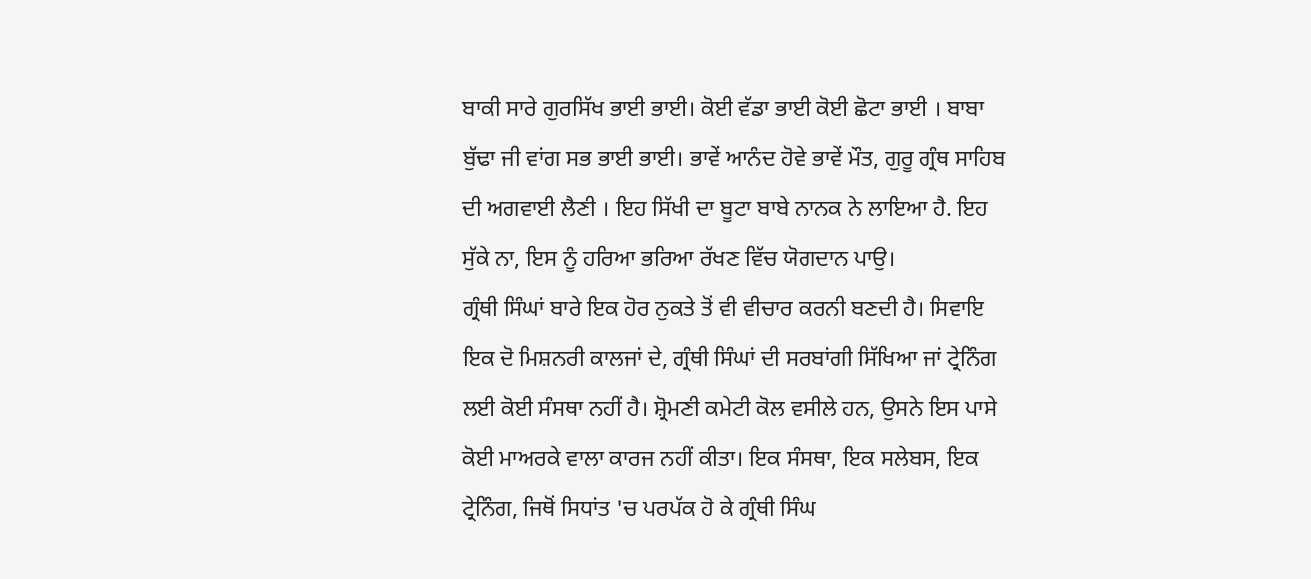ਬਾਕੀ ਸਾਰੇ ਗੁਰਸਿੱਖ ਭਾਈ ਭਾਈ। ਕੋਈ ਵੱਡਾ ਭਾਈ ਕੋਈ ਛੋਟਾ ਭਾਈ । ਬਾਬਾ ਬੁੱਢਾ ਜੀ ਵਾਂਗ ਸਭ ਭਾਈ ਭਾਈ। ਭਾਵੇਂ ਆਨੰਦ ਹੋਵੇ ਭਾਵੇਂ ਮੌਤ, ਗੁਰੂ ਗ੍ਰੰਥ ਸਾਹਿਬ ਦੀ ਅਗਵਾਈ ਲੈਣੀ । ਇਹ ਸਿੱਖੀ ਦਾ ਬੂਟਾ ਬਾਬੇ ਨਾਨਕ ਨੇ ਲਾਇਆ ਹੈ. ਇਹ ਸੁੱਕੇ ਨਾ, ਇਸ ਨੂੰ ਹਰਿਆ ਭਰਿਆ ਰੱਖਣ ਵਿੱਚ ਯੋਗਦਾਨ ਪਾਉ।
ਗ੍ਰੰਥੀ ਸਿੰਘਾਂ ਬਾਰੇ ਇਕ ਹੋਰ ਨੁਕਤੇ ਤੋਂ ਵੀ ਵੀਚਾਰ ਕਰਨੀ ਬਣਦੀ ਹੈ। ਸਿਵਾਇ ਇਕ ਦੋ ਮਿਸ਼ਨਰੀ ਕਾਲਜਾਂ ਦੇ, ਗ੍ਰੰਥੀ ਸਿੰਘਾਂ ਦੀ ਸਰਬਾਂਗੀ ਸਿੱਖਿਆ ਜਾਂ ਟ੍ਰੇਨਿੰਗ ਲਈ ਕੋਈ ਸੰਸਥਾ ਨਹੀਂ ਹੈ। ਸ਼੍ਰੋਮਣੀ ਕਮੇਟੀ ਕੋਲ ਵਸੀਲੇ ਹਨ, ਉਸਨੇ ਇਸ ਪਾਸੇ ਕੋਈ ਮਾਅਰਕੇ ਵਾਲਾ ਕਾਰਜ ਨਹੀਂ ਕੀਤਾ। ਇਕ ਸੰਸਥਾ, ਇਕ ਸਲੇਬਸ, ਇਕ ਟ੍ਰੇਨਿੰਗ, ਜਿਥੋਂ ਸਿਧਾਂਤ 'ਚ ਪਰਪੱਕ ਹੋ ਕੇ ਗ੍ਰੰਥੀ ਸਿੰਘ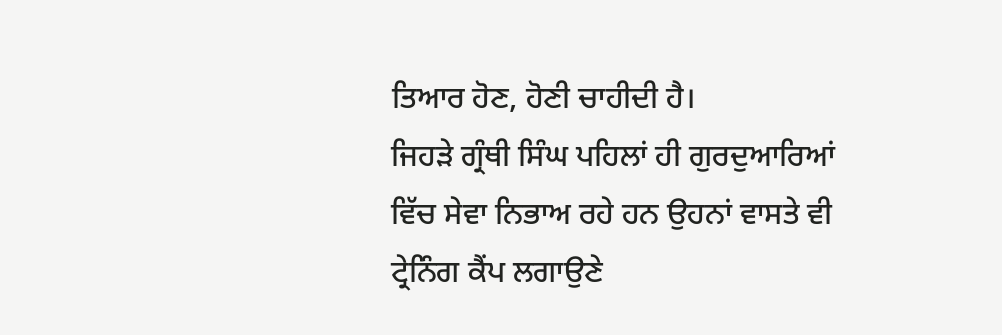ਤਿਆਰ ਹੋਣ, ਹੋਣੀ ਚਾਹੀਦੀ ਹੈ।
ਜਿਹੜੇ ਗ੍ਰੰਥੀ ਸਿੰਘ ਪਹਿਲਾਂ ਹੀ ਗੁਰਦੁਆਰਿਆਂ ਵਿੱਚ ਸੇਵਾ ਨਿਭਾਅ ਰਹੇ ਹਨ ਉਹਨਾਂ ਵਾਸਤੇ ਵੀ ਟ੍ਰੇਨਿੰਗ ਕੈਂਪ ਲਗਾਉਣੇ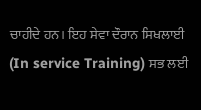ਚਾਹੀਦੇ ਹਨ। ਇਹ ਸੇਵਾ ਦੌਰਾਨ ਸਿਖਲਾਈ (In service Training) ਸਭ ਲਈ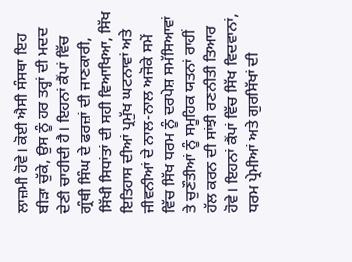ਲਾਜ਼ਮੀ ਹੋਵੇ। ਕੋਈ ਐਸੀ ਸੰਸਥਾ ਇਹ ਬੀੜਾ ਚੁੱਕੇ, ਉਸ ਨੂੰ ਹਰ ਤਰ੍ਹਾਂ ਦੀ ਮਦਦ ਦੇਣੀ ਚਾਹੀਦੀ ਹੈ। ਇਹਨਾਂ ਕੈਂਪਾਂ ਵਿੱਚ ਗ੍ਰੰਥੀ ਸਿੰਘ ਦੇ ਫਰਜ਼ਾਂ ਦੀ ਜਾਣਕਾਰੀ, ਸਿੱਖੀ ਸਿਧਾਂਤਾਂ ਦੀ ਸਹੀ ਵਿਆਖਿਆ, ਸਿੱਖ ਇਤਿਹਾਸ ਦੀਆਂ ਪ੍ਰਮੁੱਖ ਘਟਨਾਵਾਂ ਅਤੇ ਜੀਵਨੀਆਂ ਦੇ ਨਾਲ-ਨਾਲ ਅਜੋਕੇ ਸਮੇਂ ਵਿੱਚ ਸਿੱਖ ਧਰਮ ਨੂੰ ਦਰਪੇਸ਼ ਸਮੱਸਿਆਵਾਂ ਤੇ ਚੁਣੌਤੀਆਂ ਨੂੰ ਸਮੂਹਿਕ ਯਤਨਾਂ ਰਾਹੀਂ ਹੱਲ ਕਰਨ ਦੀ ਸਾਂਝੀ ਰਣਨੀਤੀ ਤਿਆਰ ਹੋਵੇ। ਇਹਨਾਂ ਕੈਂਪਾਂ ਵਿੱਚ ਸਿੱਖ ਵਿਦਵਾਨਾਂ, ਧਰਮ ਪ੍ਰੇਮੀਆਂ ਅਤੇ ਗੁਰਸਿੱਖਾਂ ਦੀ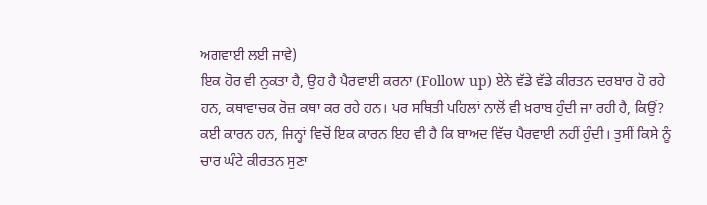ਅਗਵਾਈ ਲਈ ਜਾਵੇ)
ਇਕ ਹੋਰ ਵੀ ਨੁਕਤਾ ਹੈ, ਉਹ ਹੈ ਪੈਰਵਾਈ ਕਰਨਾ (Follow up) ਏਨੇ ਵੱਡੇ ਵੱਡੇ ਕੀਰਤਨ ਦਰਬਾਰ ਹੋ ਰਹੇ ਹਨ, ਕਥਾਵਾਚਕ ਰੋਜ਼ ਕਥਾ ਕਰ ਰਹੇ ਹਨ। ਪਰ ਸਥਿਤੀ ਪਹਿਲਾਂ ਨਾਲੋਂ ਵੀ ਖ਼ਰਾਬ ਹੁੰਦੀ ਜਾ ਰਹੀ ਹੈ, ਕਿਉਂ? ਕਈ ਕਾਰਨ ਹਨ, ਜਿਨ੍ਹਾਂ ਵਿਚੋਂ ਇਕ ਕਾਰਨ ਇਹ ਵੀ ਹੈ ਕਿ ਬਾਅਦ ਵਿੱਚ ਪੈਰਵਾਈ ਨਹੀਂ ਹੁੰਦੀ। ਤੁਸੀਂ ਕਿਸੇ ਨੂੰ ਚਾਰ ਘੰਟੇ ਕੀਰਤਨ ਸੁਣਾ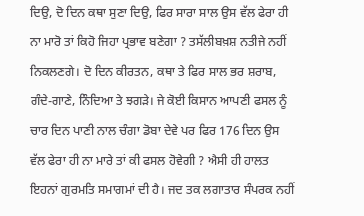ਦਿਉ, ਦੋ ਦਿਨ ਕਥਾ ਸੁਣਾ ਦਿਉ, ਫਿਰ ਸਾਰਾ ਸਾਲ ਉਸ ਵੱਲ ਫੇਰਾ ਹੀ ਨਾ ਮਾਰੋ ਤਾਂ ਕਿਹੋ ਜਿਹਾ ਪ੍ਰਭਾਵ ਬਣੇਗਾ ? ਤਸੱਲੀਬਖ਼ਸ਼ ਨਤੀਜੇ ਨਹੀਂ ਨਿਕਲਣਗੇ। ਦੋ ਦਿਨ ਕੀਰਤਨ, ਕਥਾ ਤੇ ਫਿਰ ਸਾਲ ਭਰ ਸ਼ਰਾਬ, ਗੰਦੇ-ਗਾਣੇ, ਨਿੰਦਿਆ ਤੇ ਝਗੜੇ। ਜੇ ਕੋਈ ਕਿਸਾਨ ਆਪਣੀ ਫਸਲ ਨੂੰ ਚਾਰ ਦਿਨ ਪਾਣੀ ਨਾਲ ਚੰਗਾ ਡੋਬਾ ਦੇਵੇ ਪਰ ਫਿਰ 176 ਦਿਨ ਉਸ ਵੱਲ ਫੇਰਾ ਹੀ ਨਾ ਮਾਰੇ ਤਾਂ ਕੀ ਫਸਲ ਹੋਵੇਗੀ ? ਐਸੀ ਹੀ ਹਾਲਤ ਇਹਨਾਂ ਗੁਰਮਤਿ ਸਮਾਗਮਾਂ ਦੀ ਹੈ। ਜਦ ਤਕ ਲਗਾਤਾਰ ਸੰਪਰਕ ਨਹੀਂ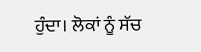ਹੁੰਦਾ। ਲੋਕਾਂ ਨੂੰ ਸੱਚ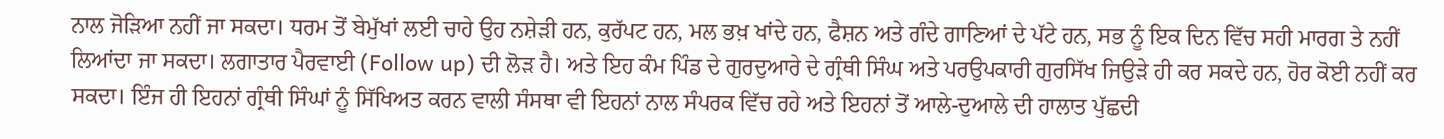ਨਾਲ ਜੋੜਿਆ ਨਹੀਂ ਜਾ ਸਕਦਾ। ਧਰਮ ਤੋਂ ਬੇਮੁੱਖਾਂ ਲਈ ਚਾਹੇ ਉਹ ਨਸ਼ੇੜੀ ਹਨ, ਕੁਰੱਪਟ ਹਨ, ਮਲ ਭਖ਼ ਖਾਂਦੇ ਹਨ, ਫੈਸ਼ਨ ਅਤੇ ਗੰਦੇ ਗਾਣਿਆਂ ਦੇ ਪੱਟੇ ਹਨ, ਸਭ ਨੂੰ ਇਕ ਦਿਨ ਵਿੱਚ ਸਹੀ ਮਾਰਗ ਤੇ ਨਹੀਂ ਲਿਆਂਦਾ ਜਾ ਸਕਦਾ। ਲਗਾਤਾਰ ਪੈਰਵਾਈ (Follow up) ਦੀ ਲੋੜ ਹੈ। ਅਤੇ ਇਹ ਕੰਮ ਪਿੰਡ ਦੇ ਗੁਰਦੁਆਰੇ ਦੇ ਗ੍ਰੰਥੀ ਸਿੰਘ ਅਤੇ ਪਰਉਪਕਾਰੀ ਗੁਰਸਿੱਖ ਜਿਉੜੇ ਹੀ ਕਰ ਸਕਦੇ ਹਨ, ਹੋਰ ਕੋਈ ਨਹੀਂ ਕਰ ਸਕਦਾ। ਇੰਜ ਹੀ ਇਹਨਾਂ ਗ੍ਰੰਥੀ ਸਿੰਘਾਂ ਨੂੰ ਸਿੱਖਿਅਤ ਕਰਨ ਵਾਲੀ ਸੰਸਥਾ ਵੀ ਇਹਨਾਂ ਨਾਲ ਸੰਪਰਕ ਵਿੱਚ ਰਹੇ ਅਤੇ ਇਹਨਾਂ ਤੋਂ ਆਲੇ-ਦੁਆਲੇ ਦੀ ਹਾਲਾਤ ਪੁੱਛਦੀ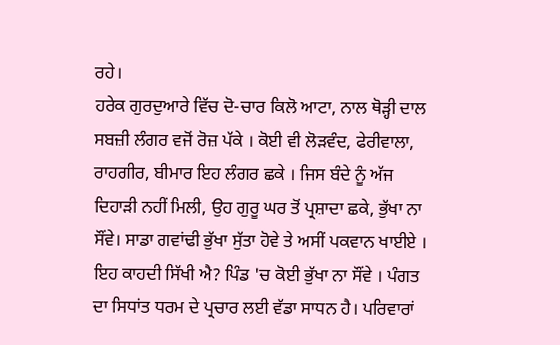ਰਹੇ।
ਹਰੇਕ ਗੁਰਦੁਆਰੇ ਵਿੱਚ ਦੋ-ਚਾਰ ਕਿਲੋ ਆਟਾ, ਨਾਲ ਥੋੜ੍ਹੀ ਦਾਲ ਸਬਜ਼ੀ ਲੰਗਰ ਵਜੋਂ ਰੋਜ਼ ਪੱਕੇ । ਕੋਈ ਵੀ ਲੋੜਵੰਦ, ਫੇਰੀਵਾਲਾ, ਰਾਹਗੀਰ, ਬੀਮਾਰ ਇਹ ਲੰਗਰ ਛਕੇ । ਜਿਸ ਬੰਦੇ ਨੂੰ ਅੱਜ ਦਿਹਾੜੀ ਨਹੀਂ ਮਿਲੀ, ਉਹ ਗੁਰੂ ਘਰ ਤੋਂ ਪ੍ਰਸ਼ਾਦਾ ਛਕੇ, ਭੁੱਖਾ ਨਾ ਸੌਂਵੇ। ਸਾਡਾ ਗਵਾਂਢੀ ਭੁੱਖਾ ਸੁੱਤਾ ਹੋਵੇ ਤੇ ਅਸੀਂ ਪਕਵਾਨ ਖਾਈਏ । ਇਹ ਕਾਹਦੀ ਸਿੱਖੀ ਐ? ਪਿੰਡ 'ਚ ਕੋਈ ਭੁੱਖਾ ਨਾ ਸੌਂਵੇ । ਪੰਗਤ ਦਾ ਸਿਧਾਂਤ ਧਰਮ ਦੇ ਪ੍ਰਚਾਰ ਲਈ ਵੱਡਾ ਸਾਧਨ ਹੈ। ਪਰਿਵਾਰਾਂ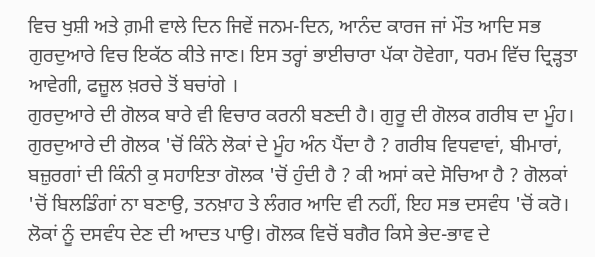ਵਿਚ ਖੁਸ਼ੀ ਅਤੇ ਗ਼ਮੀ ਵਾਲੇ ਦਿਨ ਜਿਵੇਂ ਜਨਮ-ਦਿਨ, ਆਨੰਦ ਕਾਰਜ ਜਾਂ ਮੌਤ ਆਦਿ ਸਭ ਗੁਰਦੁਆਰੇ ਵਿਚ ਇਕੱਠ ਕੀਤੇ ਜਾਣ। ਇਸ ਤਰ੍ਹਾਂ ਭਾਈਚਾਰਾ ਪੱਕਾ ਹੋਵੇਗਾ, ਧਰਮ ਵਿੱਚ ਦ੍ਰਿੜ੍ਹਤਾ ਆਵੇਗੀ, ਫਜ਼ੂਲ ਖ਼ਰਚੇ ਤੋਂ ਬਚਾਂਗੇ ।
ਗੁਰਦੁਆਰੇ ਦੀ ਗੋਲਕ ਬਾਰੇ ਵੀ ਵਿਚਾਰ ਕਰਨੀ ਬਣਦੀ ਹੈ। ਗੁਰੂ ਦੀ ਗੋਲਕ ਗਰੀਬ ਦਾ ਮੂੰਹ। ਗੁਰਦੁਆਰੇ ਦੀ ਗੋਲਕ 'ਚੋਂ ਕਿੰਨੇ ਲੋਕਾਂ ਦੇ ਮੂੰਹ ਅੰਨ ਪੈਂਦਾ ਹੈ ? ਗਰੀਬ ਵਿਧਵਾਵਾਂ, ਬੀਮਾਰਾਂ, ਬਜ਼ੁਰਗਾਂ ਦੀ ਕਿੰਨੀ ਕੁ ਸਹਾਇਤਾ ਗੋਲਕ 'ਚੋਂ ਹੁੰਦੀ ਹੈ ? ਕੀ ਅਸਾਂ ਕਦੇ ਸੋਚਿਆ ਹੈ ? ਗੋਲਕਾਂ 'ਚੋਂ ਬਿਲਡਿੰਗਾਂ ਨਾ ਬਣਾਉ, ਤਨਖ਼ਾਹ ਤੇ ਲੰਗਰ ਆਦਿ ਵੀ ਨਹੀਂ, ਇਹ ਸਭ ਦਸਵੰਧ 'ਚੋਂ ਕਰੋ। ਲੋਕਾਂ ਨੂੰ ਦਸਵੰਧ ਦੇਣ ਦੀ ਆਦਤ ਪਾਉ। ਗੋਲਕ ਵਿਚੋਂ ਬਗੈਰ ਕਿਸੇ ਭੇਦ-ਭਾਵ ਦੇ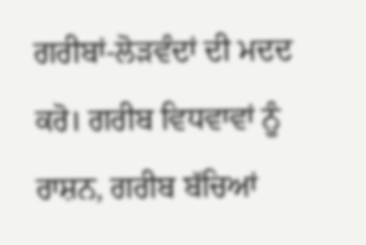ਗਰੀਬਾਂ-ਲੋੜਵੰਦਾਂ ਦੀ ਮਦਦ ਕਰੋ। ਗਰੀਬ ਵਿਧਵਾਵਾਂ ਨੂੰ ਰਾਸ਼ਨ, ਗਰੀਬ ਬੱਚਿਆਂ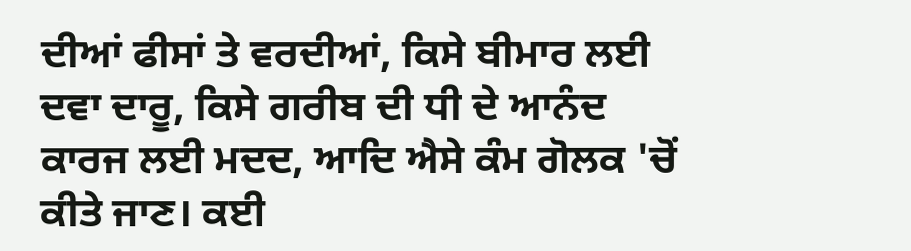ਦੀਆਂ ਫੀਸਾਂ ਤੇ ਵਰਦੀਆਂ, ਕਿਸੇ ਬੀਮਾਰ ਲਈ ਦਵਾ ਦਾਰੂ, ਕਿਸੇ ਗਰੀਬ ਦੀ ਧੀ ਦੇ ਆਨੰਦ ਕਾਰਜ ਲਈ ਮਦਦ, ਆਦਿ ਐਸੇ ਕੰਮ ਗੋਲਕ 'ਚੋਂ ਕੀਤੇ ਜਾਣ। ਕਈ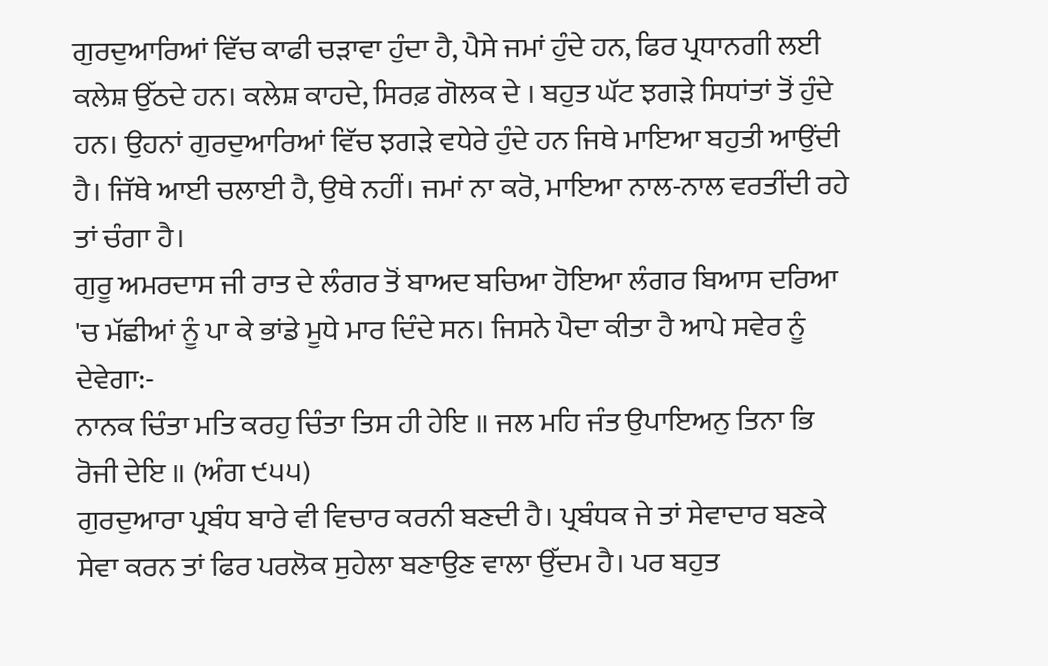ਗੁਰਦੁਆਰਿਆਂ ਵਿੱਚ ਕਾਫੀ ਚੜਾਵਾ ਹੁੰਦਾ ਹੈ, ਪੈਸੇ ਜਮਾਂ ਹੁੰਦੇ ਹਨ, ਫਿਰ ਪ੍ਰਧਾਨਗੀ ਲਈ ਕਲੇਸ਼ ਉੱਠਦੇ ਹਨ। ਕਲੇਸ਼ ਕਾਹਦੇ, ਸਿਰਫ਼ ਗੋਲਕ ਦੇ । ਬਹੁਤ ਘੱਟ ਝਗੜੇ ਸਿਧਾਂਤਾਂ ਤੋਂ ਹੁੰਦੇ ਹਨ। ਉਹਨਾਂ ਗੁਰਦੁਆਰਿਆਂ ਵਿੱਚ ਝਗੜੇ ਵਧੇਰੇ ਹੁੰਦੇ ਹਨ ਜਿਥੇ ਮਾਇਆ ਬਹੁਤੀ ਆਉਂਦੀ ਹੈ। ਜਿੱਥੇ ਆਈ ਚਲਾਈ ਹੈ, ਉਥੇ ਨਹੀਂ। ਜਮਾਂ ਨਾ ਕਰੋ, ਮਾਇਆ ਨਾਲ-ਨਾਲ ਵਰਤੀਂਦੀ ਰਹੇ ਤਾਂ ਚੰਗਾ ਹੈ।
ਗੁਰੂ ਅਮਰਦਾਸ ਜੀ ਰਾਤ ਦੇ ਲੰਗਰ ਤੋਂ ਬਾਅਦ ਬਚਿਆ ਹੋਇਆ ਲੰਗਰ ਬਿਆਸ ਦਰਿਆ 'ਚ ਮੱਛੀਆਂ ਨੂੰ ਪਾ ਕੇ ਭਾਂਡੇ ਮੂਧੇ ਮਾਰ ਦਿੰਦੇ ਸਨ। ਜਿਸਨੇ ਪੈਦਾ ਕੀਤਾ ਹੈ ਆਪੇ ਸਵੇਰ ਨੂੰ ਦੇਵੇਗਾ:-
ਨਾਨਕ ਚਿੰਤਾ ਮਤਿ ਕਰਹੁ ਚਿੰਤਾ ਤਿਸ ਹੀ ਹੇਇ ॥ ਜਲ ਮਹਿ ਜੰਤ ਉਪਾਇਅਨੁ ਤਿਨਾ ਭਿ ਰੋਜੀ ਦੇਇ ॥ (ਅੰਗ ੯੫੫)
ਗੁਰਦੁਆਰਾ ਪ੍ਰਬੰਧ ਬਾਰੇ ਵੀ ਵਿਚਾਰ ਕਰਨੀ ਬਣਦੀ ਹੈ। ਪ੍ਰਬੰਧਕ ਜੇ ਤਾਂ ਸੇਵਾਦਾਰ ਬਣਕੇ ਸੇਵਾ ਕਰਨ ਤਾਂ ਫਿਰ ਪਰਲੋਕ ਸੁਹੇਲਾ ਬਣਾਉਣ ਵਾਲਾ ਉੱਦਮ ਹੈ। ਪਰ ਬਹੁਤ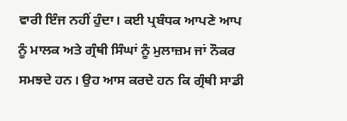ਵਾਰੀ ਇੰਜ ਨਹੀਂ ਹੁੰਦਾ। ਕਈ ਪ੍ਰਬੰਧਕ ਆਪਣੇ ਆਪ ਨੂੰ ਮਾਲਕ ਅਤੇ ਗ੍ਰੰਥੀ ਸਿੰਘਾਂ ਨੂੰ ਮੁਲਾਜ਼ਮ ਜਾਂ ਨੌਕਰ ਸਮਝਦੇ ਹਨ। ਉਹ ਆਸ ਕਰਦੇ ਹਨ ਕਿ ਗ੍ਰੰਥੀ ਸਾਡੀ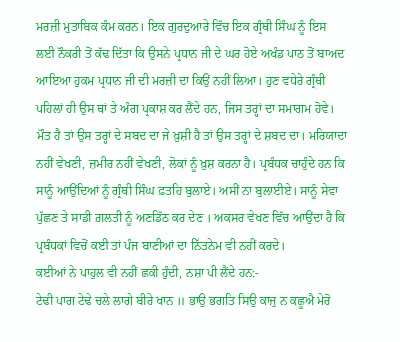ਮਰਜ਼ੀ ਮੁਤਾਬਿਕ ਕੰਮ ਕਰਨ। ਇਕ ਗੁਰਦੁਆਰੇ ਵਿੱਚ ਇਕ ਗ੍ਰੰਥੀ ਸਿੰਘ ਨੂੰ ਇਸ ਲਈ ਨੌਕਰੀ ਤੋਂ ਕੱਢ ਦਿੱਤਾ ਕਿ ਉਸਨੇ ਪ੍ਰਧਾਨ ਜੀ ਦੇ ਘਰ ਹੋਏ ਅਖੰਡ ਪਾਠ ਤੋਂ ਬਾਅਦ ਆਇਆ ਹੁਕਮ ਪ੍ਰਧਾਨ ਜੀ ਦੀ ਮਰਜ਼ੀ ਦਾ ਕਿਉਂ ਨਹੀਂ ਲਿਆ। ਹੁਣ ਵਧੇਰੇ ਗ੍ਰੰਥੀ ਪਹਿਲਾਂ ਹੀ ਉਸ ਥਾਂ ਤੇ ਅੰਗ ਪ੍ਰਕਾਸ਼ ਕਰ ਲੈਂਦੇ ਹਨ, ਜਿਸ ਤਰ੍ਹਾਂ ਦਾ ਸਮਾਗਮ ਹੋਵੇ। ਮੌਤ ਹੈ ਤਾਂ ਉਸ ਤਰ੍ਹਾਂ ਦੇ ਸਬਦ ਦਾ ਜੇ ਖ਼ੁਸ਼ੀ ਹੈ ਤਾਂ ਉਸ ਤਰ੍ਹਾਂ ਦੇ ਸ਼ਬਦ ਦਾ। ਮਰਿਯਾਦਾ ਨਹੀਂ ਵੇਖਣੀ, ਜ਼ਮੀਰ ਨਹੀਂ ਵੇਖਣੀ, ਲੋਕਾਂ ਨੂੰ ਖ਼ੁਸ਼ ਕਰਨਾ ਹੈ। ਪ੍ਰਬੰਧਕ ਚਾਹੁੰਦੇ ਹਨ ਕਿ ਸਾਨੂੰ ਆਉਂਦਿਆਂ ਨੂੰ ਗ੍ਰੰਥੀ ਸਿੰਘ ਫ਼ਤਹਿ ਬੁਲਾਏ। ਅਸੀਂ ਨਾ ਬੁਲਾਈਏ। ਸਾਨੂੰ ਸੇਵਾ ਪੁੱਛਣ ਤੇ ਸਾਡੀ ਗ਼ਲਤੀ ਨੂੰ ਅਣਡਿੱਠ ਕਰ ਦੇਣ । ਅਕਸਰ ਵੇਖਣ ਵਿੱਚ ਆਉਂਦਾ ਹੈ ਕਿ ਪ੍ਰਬੰਧਕਾਂ ਵਿਚੋਂ ਕਈ ਤਾਂ ਪੰਜ ਬਾਣੀਆਂ ਦਾ ਨਿੱਤਨੇਮ ਵੀ ਨਹੀਂ ਕਰਦੇ।
ਕਈਆਂ ਨੇ ਪਾਹੁਲ ਵੀ ਨਹੀਂ ਛਕੀ ਹੁੰਦੀ, ਨਸ਼ਾ ਪੀ ਲੈਂਦੇ ਹਨ:-
ਟੇਢੀ ਪਾਗ ਟੇਢੇ ਚਲੇ ਲਾਗੇ ਬੀਰੇ ਖਾਨ ॥ ਭਾਉ ਭਗਤਿ ਸਿਉ ਕਾਜੁ ਨ ਕਛੂਐ ਮੇਰੋ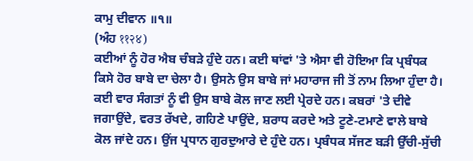ਕਾਮੁ ਦੀਵਾਨ ॥੧॥
(ਅੰਹ ११२४)
ਕਈਆਂ ਨੂੰ ਹੋਰ ਐਬ ਚੰਬੜੇ ਹੁੰਦੇ ਹਨ। ਕਈ ਥਾਂਵਾਂ 'ਤੇ ਐਸਾ ਵੀ ਹੋਇਆ ਕਿ ਪ੍ਰਬੰਧਕ ਕਿਸੇ ਹੋਰ ਬਾਬੇ ਦਾ ਚੇਲਾ ਹੈ। ਉਸਨੇ ਉਸ ਬਾਬੇ ਜਾਂ ਮਹਾਰਾਜ ਜੀ ਤੋਂ ਨਾਮ ਲਿਆ ਹੁੰਦਾ ਹੈ। ਕਈ ਵਾਰ ਸੰਗਤਾਂ ਨੂੰ ਵੀ ਉਸ ਬਾਬੇ ਕੋਲ ਜਾਣ ਲਈ ਪ੍ਰੇਰਦੇ ਹਨ। ਕਬਰਾਂ 'ਤੇ ਦੀਵੇ ਜਗਾਉਂਦੇ, ਵਰਤ ਰੱਖਦੇ, ਗਹਿਣੇ ਪਾਉਂਦੇ, ਸ਼ਰਾਧ ਕਰਦੇ ਅਤੇ ਟੂਣੇ-ਟਮਾਣੇ ਵਾਲੇ ਬਾਬੇ ਕੋਲ ਜਾਂਦੇ ਹਨ। ਉਂਜ ਪ੍ਰਧਾਨ ਗੁਰਦੁਆਰੇ ਦੇ ਹੁੰਦੇ ਹਨ। ਪ੍ਰਬੰਧਕ ਸੱਜਣ ਬੜੀ ਉੱਚੀ-ਸੁੱਚੀ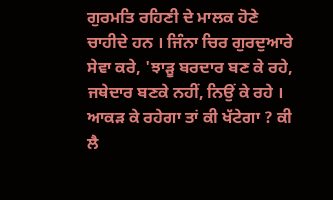ਗੁਰਮਤਿ ਰਹਿਣੀ ਦੇ ਮਾਲਕ ਹੋਣੇ ਚਾਹੀਦੇ ਹਨ । ਜਿੰਨਾ ਚਿਰ ਗੁਰਦੁਆਰੇ ਸੇਵਾ ਕਰੇ, 'ਝਾੜੂ ਬਰਦਾਰ ਬਣ ਕੇ ਰਹੇ, ਜਥੇਦਾਰ ਬਣਕੇ ਨਹੀਂ, ਨਿਉਂ ਕੇ ਰਹੇ । ਆਕੜ ਕੇ ਰਹੇਗਾ ਤਾਂ ਕੀ ਖੱਟੇਗਾ ? ਕੀ ਲੈ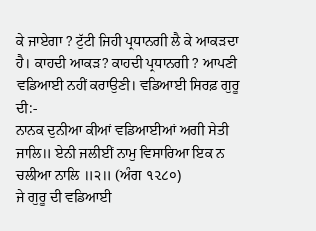ਕੇ ਜਾਏਗਾ ? ਟੁੱਟੀ ਜਿਹੀ ਪ੍ਰਧਾਨਗੀ ਲੈ ਕੇ ਆਕੜਦਾ ਹੈ। ਕਾਹਦੀ ਆਕੜ? ਕਾਹਦੀ ਪ੍ਰਧਾਨਗੀ ? ਆਪਣੀ ਵਡਿਆਈ ਨਹੀਂ ਕਰਾਉਣੀ। ਵਡਿਆਈ ਸਿਰਫ਼ ਗੁਰੂ ਦੀ:-
ਨਾਨਕ ਦੁਨੀਆ ਕੀਆਂ ਵਡਿਆਈਆਂ ਅਗੀ ਸੇਤੀ ਜਾਲਿ॥ ਏਨੀ ਜਲੀਈਂ ਨਾਮੁ ਵਿਸਾਰਿਆ ਇਕ ਨ ਚਲੀਆ ਨਾਲਿ ॥੨॥ (ਅੰਗ ૧૨૮૦)
ਜੇ ਗੁਰੂ ਦੀ ਵਡਿਆਈ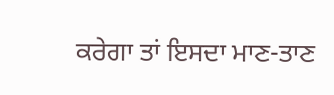ਕਰੇਗਾ ਤਾਂ ਇਸਦਾ ਮਾਣ-ਤਾਣ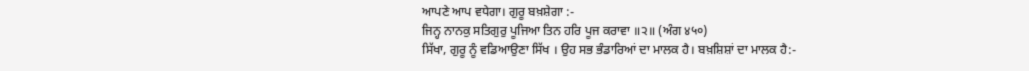ਆਪਣੇ ਆਪ ਵਧੇਗਾ। ਗੁਰੂ ਬਖ਼ਸ਼ੇਗਾ :-
ਜਿਨ੍ਹ ਨਾਨਕੁ ਸਤਿਗੁਰੁ ਪੂਜਿਆ ਤਿਨ ਹਰਿ ਪੂਜ ਕਰਾਵਾ ॥੨॥ (ਅੰਗ ४५०)
ਸਿੱਖਾ, ਗੁਰੂ ਨੂੰ ਵਡਿਆਉਣਾ ਸਿੱਖ । ਉਹ ਸਭ ਭੰਡਾਰਿਆਂ ਦਾ ਮਾਲਕ ਹੈ। ਬਖ਼ਸ਼ਿਸ਼ਾਂ ਦਾ ਮਾਲਕ ਹੈ:-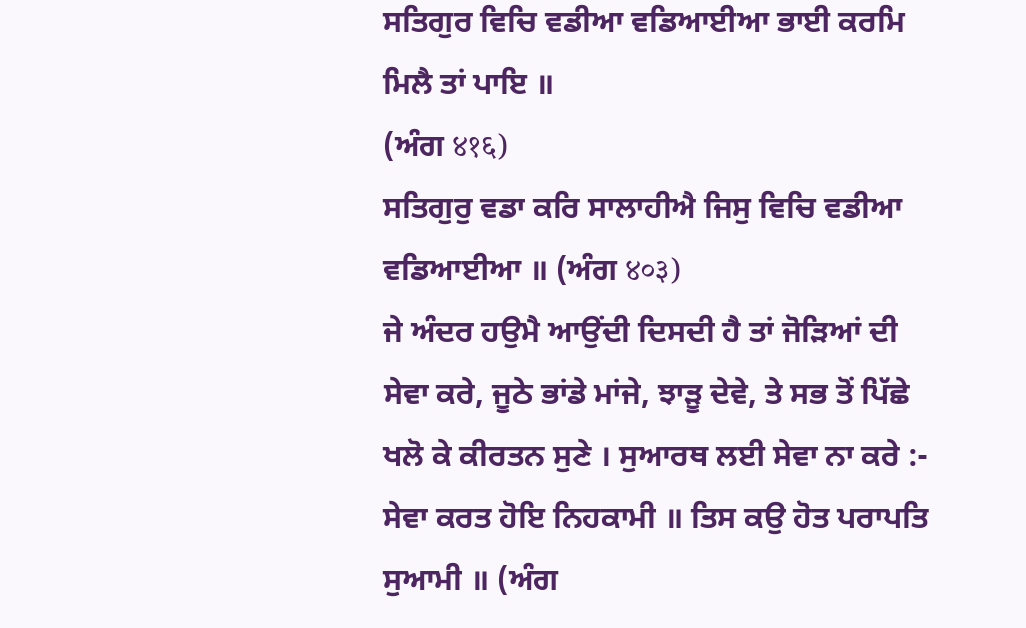ਸਤਿਗੁਰ ਵਿਚਿ ਵਡੀਆ ਵਡਿਆਈਆ ਭਾਈ ਕਰਮਿ ਮਿਲੈ ਤਾਂ ਪਾਇ ॥
(ਅੰਗ ४१६)
ਸਤਿਗੁਰੁ ਵਡਾ ਕਰਿ ਸਾਲਾਹੀਐ ਜਿਸੁ ਵਿਚਿ ਵਡੀਆ ਵਡਿਆਈਆ ॥ (ਅੰਗ ४०३)
ਜੇ ਅੰਦਰ ਹਉਮੈ ਆਉਂਦੀ ਦਿਸਦੀ ਹੈ ਤਾਂ ਜੋੜਿਆਂ ਦੀ ਸੇਵਾ ਕਰੇ, ਜੂਠੇ ਭਾਂਡੇ ਮਾਂਜੇ, ਝਾੜੂ ਦੇਵੇ, ਤੇ ਸਭ ਤੋਂ ਪਿੱਛੇ ਖਲੋ ਕੇ ਕੀਰਤਨ ਸੁਣੇ । ਸੁਆਰਥ ਲਈ ਸੇਵਾ ਨਾ ਕਰੇ :-
ਸੇਵਾ ਕਰਤ ਹੋਇ ਨਿਹਕਾਮੀ ॥ ਤਿਸ ਕਉ ਹੋਤ ਪਰਾਪਤਿ ਸੁਆਮੀ ॥ (ਅੰਗ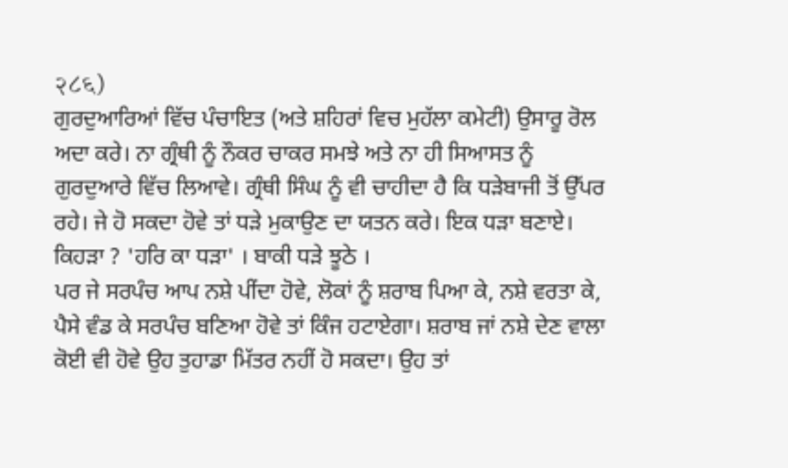२८६)
ਗੁਰਦੁਆਰਿਆਂ ਵਿੱਚ ਪੰਚਾਇਤ (ਅਤੇ ਸ਼ਹਿਰਾਂ ਵਿਚ ਮੁਹੱਲਾ ਕਮੇਟੀ) ਉਸਾਰੂ ਰੋਲ ਅਦਾ ਕਰੇ। ਨਾ ਗ੍ਰੰਥੀ ਨੂੰ ਨੌਕਰ ਚਾਕਰ ਸਮਝੇ ਅਤੇ ਨਾ ਹੀ ਸਿਆਸਤ ਨੂੰ ਗੁਰਦੁਆਰੇ ਵਿੱਚ ਲਿਆਵੇ। ਗ੍ਰੰਥੀ ਸਿੰਘ ਨੂੰ ਵੀ ਚਾਹੀਦਾ ਹੈ ਕਿ ਧੜੇਬਾਜੀ ਤੋਂ ਉੱਪਰ ਰਹੇ। ਜੇ ਹੋ ਸਕਦਾ ਹੋਵੇ ਤਾਂ ਧੜੇ ਮੁਕਾਉਣ ਦਾ ਯਤਨ ਕਰੇ। ਇਕ ਧੜਾ ਬਣਾਏ। ਕਿਹੜਾ ? 'ਹਰਿ ਕਾ ਧੜਾ' । ਬਾਕੀ ਧੜੇ ਝੂਠੇ ।
ਪਰ ਜੇ ਸਰਪੰਚ ਆਪ ਨਸ਼ੇ ਪੀਂਦਾ ਹੋਵੇ, ਲੋਕਾਂ ਨੂੰ ਸ਼ਰਾਬ ਪਿਆ ਕੇ, ਨਸ਼ੇ ਵਰਤਾ ਕੇ, ਪੈਸੇ ਵੰਡ ਕੇ ਸਰਪੰਚ ਬਣਿਆ ਹੋਵੇ ਤਾਂ ਕਿੰਜ ਹਟਾਏਗਾ। ਸ਼ਰਾਬ ਜਾਂ ਨਸ਼ੇ ਦੇਣ ਵਾਲਾ ਕੋਈ ਵੀ ਹੋਵੇ ਉਹ ਤੁਹਾਡਾ ਮਿੱਤਰ ਨਹੀਂ ਹੋ ਸਕਦਾ। ਉਹ ਤਾਂ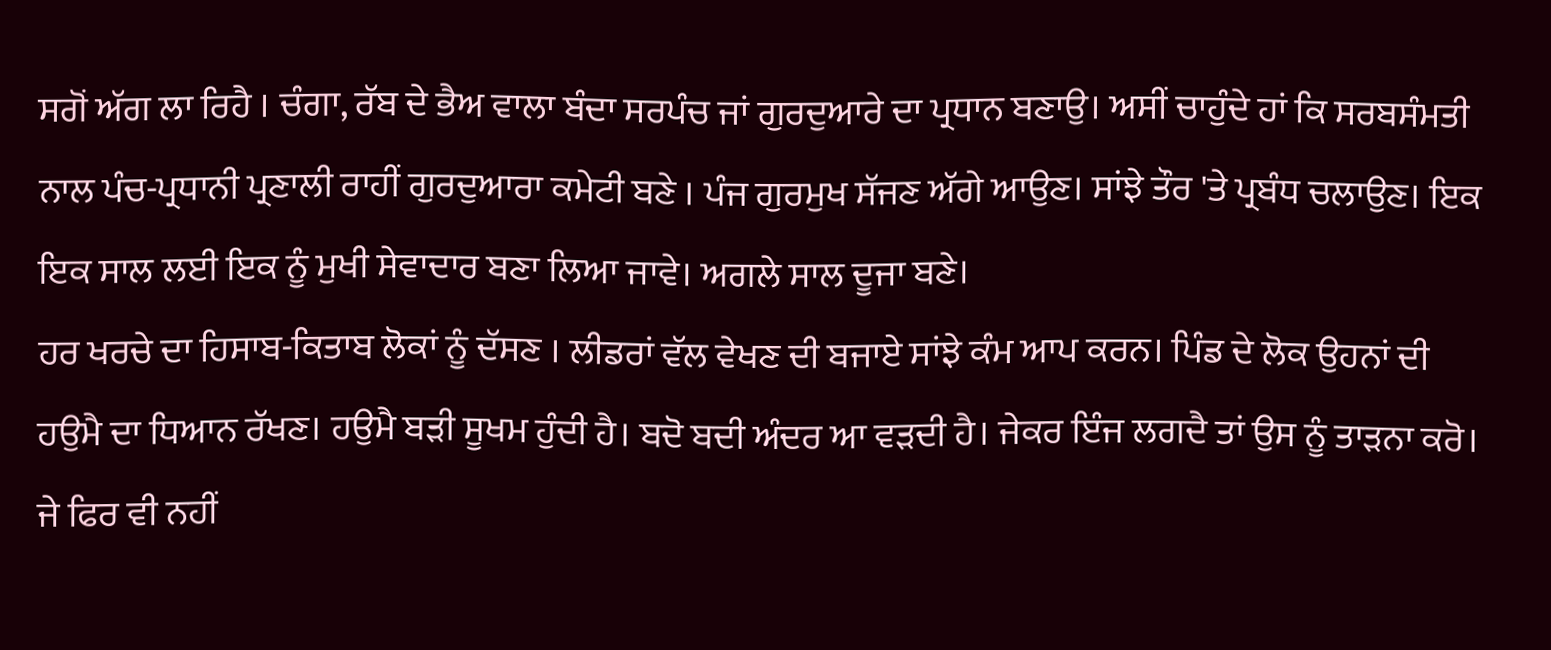ਸਗੋਂ ਅੱਗ ਲਾ ਰਿਹੈ । ਚੰਗਾ, ਰੱਬ ਦੇ ਭੈਅ ਵਾਲਾ ਬੰਦਾ ਸਰਪੰਚ ਜਾਂ ਗੁਰਦੁਆਰੇ ਦਾ ਪ੍ਰਧਾਨ ਬਣਾਉ। ਅਸੀਂ ਚਾਹੁੰਦੇ ਹਾਂ ਕਿ ਸਰਬਸੰਮਤੀ ਨਾਲ ਪੰਚ-ਪ੍ਰਧਾਨੀ ਪ੍ਰਣਾਲੀ ਰਾਹੀਂ ਗੁਰਦੁਆਰਾ ਕਮੇਟੀ ਬਣੇ । ਪੰਜ ਗੁਰਮੁਖ ਸੱਜਣ ਅੱਗੇ ਆਉਣ। ਸਾਂਝੇ ਤੌਰ 'ਤੇ ਪ੍ਰਬੰਧ ਚਲਾਉਣ। ਇਕ ਇਕ ਸਾਲ ਲਈ ਇਕ ਨੂੰ ਮੁਖੀ ਸੇਵਾਦਾਰ ਬਣਾ ਲਿਆ ਜਾਵੇ। ਅਗਲੇ ਸਾਲ ਦੂਜਾ ਬਣੇ।
ਹਰ ਖਰਚੇ ਦਾ ਹਿਸਾਬ-ਕਿਤਾਬ ਲੋਕਾਂ ਨੂੰ ਦੱਸਣ । ਲੀਡਰਾਂ ਵੱਲ ਵੇਖਣ ਦੀ ਬਜਾਏ ਸਾਂਝੇ ਕੰਮ ਆਪ ਕਰਨ। ਪਿੰਡ ਦੇ ਲੋਕ ਉਹਨਾਂ ਦੀ ਹਉਮੈ ਦਾ ਧਿਆਨ ਰੱਖਣ। ਹਉਮੈ ਬੜੀ ਸੂਖਮ ਹੁੰਦੀ ਹੈ। ਬਦੋ ਬਦੀ ਅੰਦਰ ਆ ਵੜਦੀ ਹੈ। ਜੇਕਰ ਇੰਜ ਲਗਦੈ ਤਾਂ ਉਸ ਨੂੰ ਤਾੜਨਾ ਕਰੋ। ਜੇ ਫਿਰ ਵੀ ਨਹੀਂ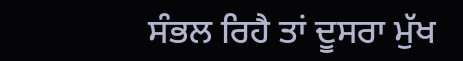ਸੰਭਲ ਰਿਹੈ ਤਾਂ ਦੂਸਰਾ ਮੁੱਖ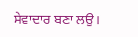ਸੇਵਾਦਾਰ ਬਣਾ ਲਉ।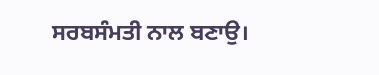ਸਰਬਸੰਮਤੀ ਨਾਲ ਬਣਾਉ।